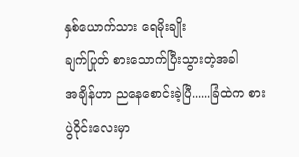နှစ်ယောက်သား ရေမိုးချိုး
ချက်ပြုတ် စားသောက်ပြီးသွားတဲ့အခါ
အချိန်ဟာ ညနေစောင်းခဲ့ပြီ......ခြံထဲက စားပွဲ၀ိုင်းလေးမှာ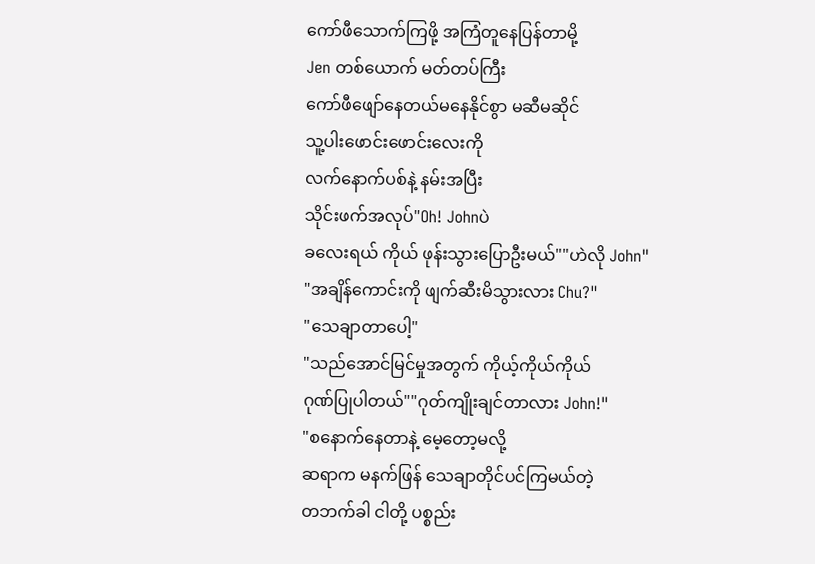ကော်ဖီသောက်ကြဖို့ အကြံတူနေပြန်တာမို့
Jen တစ်ယောက် မတ်တပ်ကြီး
ကော်ဖီဖျော်နေတယ်မနေနိုင်စွာ မဆီမဆိုင်
သူ့ပါးဖောင်းဖောင်းလေးကို
လက်နောက်ပစ်နဲ့ နမ်းအပြီး
သိုင်းဖက်အလုပ်"Oh! Johnပဲ
ခလေးရယ် ကိုယ် ဖုန်းသွားပြောဦးမယ်""ဟဲလို John"
"အချိန်ကောင်းကို ဖျက်ဆီးမိသွားလား Chu?"
"သေချာတာပေါ့"
"သည်အောင်မြင်မှုအတွက် ကိုယ့်ကိုယ်ကိုယ်
ဂုဏ်ပြုပါတယ်""ဂုတ်ကျိုးချင်တာလား John!"
"စနောက်နေတာနဲ့ မေ့တော့မလို့
ဆရာက မနက်ဖြန် သေချာတိုင်ပင်ကြမယ်တဲ့
တဘက်ခါ ငါတို့ ပစ္စည်း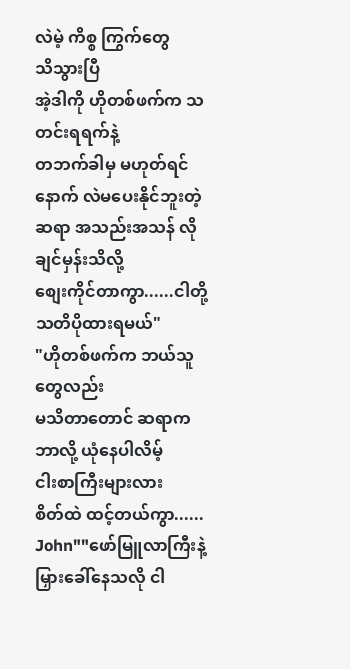လဲမဲ့ ကိစ္စ ကြွက်တွေ
သိသွားပြီ
အဲ့ဒါကို ဟိုတစ်ဖက်က သတင်းရရက်နဲ့
တဘက်ခါမှ မဟုတ်ရင်
နောက် လဲမပေးနိုင်ဘူးတဲ့
ဆရာ အသည်းအသန် လိုချင်မှန်းသိလို့
စျေးကိုင်တာကွာ......ငါတို့ သတိပိုထားရမယ်"
"ဟိုတစ်ဖက်က ဘယ်သူတွေလည်း
မသိတာတောင် ဆရာက ဘာလို့ ယုံနေပါလိမ့်
ငါးစာကြီးများလား
စိတ်ထဲ ထင့်တယ်ကွာ...... John""ဖော်မြူလာကြီးနဲ့ မြှားခေါ်နေသလို ငါ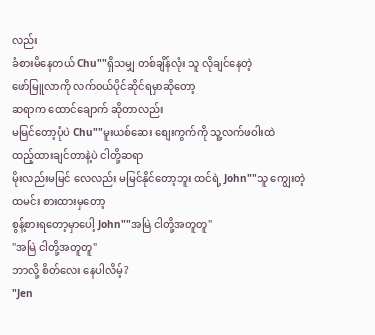လည်း
ခံစားမိနေတယ် Chu""ရှိသမျှ တစ်ချိန်လုံး သူ လိုချင်နေတဲ့
ဖော်မြူလာကို လက်၀ယ်ပိုင်ဆိုင်ရမှာဆိုတော့
ဆရာက ထောင်ချောက် ဆိုတာလည်း
မမြင်တော့ပုံပဲ Chu""မူးယစ်ဆေး စျေးကွက်ကို သူ့လက်ဖဝါးထဲ
ထည့်ထားချင်တာနဲ့ပဲ ငါတို့ဆရာ
မိုးလည်းမမြင် လေလည်း မမြင်နိုင်တော့ဘူး ထင်ရဲ့ John""သူ ကျွေးတဲ့ ထမင်း စားထားမှတော့
စွန့်စားရတော့မှာပေါ့ John""အမြဲ ငါတို့အတူတူ"
"အမြဲ ငါတို့အတူတူ"
ဘာလို့ စိတ်လေး နေပါလိမ့်?
"Jen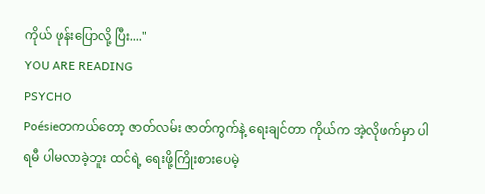ကိုယ် ဖုန်းပြောလို့ ပြီး...."
YOU ARE READING
PSYCHO
Poésieတကယ်တော့ ဇာတ်လမ်း ဇာတ်ကွက်နဲ့ ရေးချင်တာ ကိုယ်က အဲ့လိုဖက်မှာ ပါရမီ ပါမလာခဲ့ဘူး ထင်ရဲ့ ရေးဖို့ကြိုးစားပေမဲ့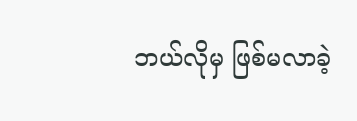ဘယ်လိုမှ ဖြစ်မလာခဲ့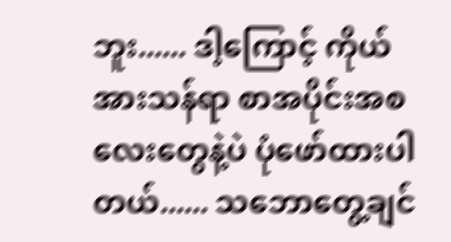ဘူး...... ဒါ့ကြောင့် ကိုယ် အားသန်ရာ စာအပိုင်းအစလေးတွေနဲ့ပဲ ပုံဖော်ထားပါတယ်...... သဘောတွေ့ချင်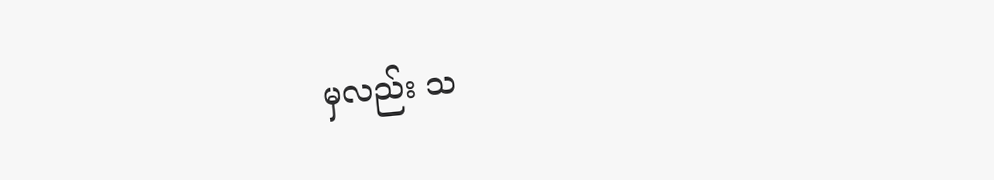မှလည်း သ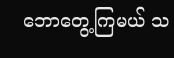ဘောတွေ့ကြမယ် သ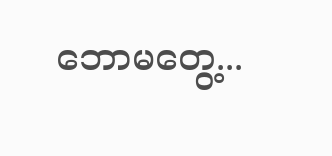ဘောမတွေ့...